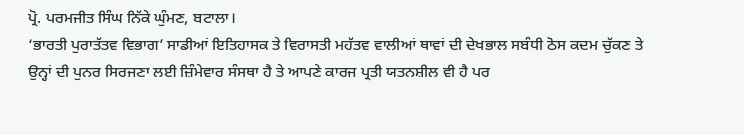ਪ੍ਰੋ. ਪਰਮਜੀਤ ਸਿੰਘ ਨਿੱਕੇ ਘੁੰਮਣ, ਬਟਾਲਾ।
‘ਭਾਰਤੀ ਪੁਰਾਤੱਤਵ ਵਿਭਾਗ’ ਸਾਡੀਆਂ ਇਤਿਹਾਸਕ ਤੇ ਵਿਰਾਸਤੀ ਮਹੱਤਵ ਵਾਲੀਆਂ ਥਾਵਾਂ ਦੀ ਦੇਖਭਾਲ ਸਬੰਧੀ ਠੋਸ ਕਦਮ ਚੁੱਕਣ ਤੇ ਉਨ੍ਹਾਂ ਦੀ ਪੁਨਰ ਸਿਰਜਣਾ ਲਈ ਜ਼ਿੰਮੇਵਾਰ ਸੰਸਥਾ ਹੈ ਤੇ ਆਪਣੇ ਕਾਰਜ ਪ੍ਰਤੀ ਯਤਨਸ਼ੀਲ ਵੀ ਹੈ ਪਰ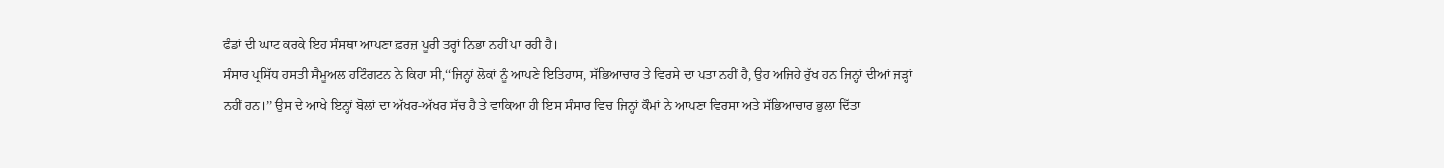ਫੰਡਾਂ ਦੀ ਘਾਟ ਕਰਕੇ ਇਹ ਸੰਸਥਾ ਆਪਣਾ ਫ਼ਰਜ਼ ਪੂਰੀ ਤਰ੍ਹਾਂ ਨਿਭਾ ਨਹੀਂ ਪਾ ਰਹੀ ਹੈ।
ਸੰਸਾਰ ਪ੍ਰਸਿੱਧ ਹਸਤੀ ਸੈਮੂਅਲ ਹਟਿੰਗਟਨ ਨੇ ਕਿਹਾ ਸੀ,‘‘ਜਿਨ੍ਹਾਂ ਲੋਕਾਂ ਨੂੰ ਆਪਣੇ ਇਤਿਹਾਸ, ਸੱਭਿਆਚਾਰ ਤੇ ਵਿਰਸੇ ਦਾ ਪਤਾ ਨਹੀਂ ਹੈ, ਉਹ ਅਜਿਹੇ ਰੁੱਖ ਹਨ ਜਿਨ੍ਹਾਂ ਦੀਆਂ ਜੜ੍ਹਾਂ ਨਹੀਂ ਹਨ।’’ ਉਸ ਦੇ ਆਖੇ ਇਨ੍ਹਾਂ ਬੋਲਾਂ ਦਾ ਅੱਖਰ-ਅੱਖਰ ਸੱਚ ਹੈ ਤੇ ਵਾਕਿਆ ਹੀ ਇਸ ਸੰਸਾਰ ਵਿਚ ਜਿਨ੍ਹਾਂ ਕੌਮਾਂ ਨੇ ਆਪਣਾ ਵਿਰਸਾ ਅਤੇ ਸੱਭਿਆਚਾਰ ਭੁਲਾ ਦਿੱਤਾ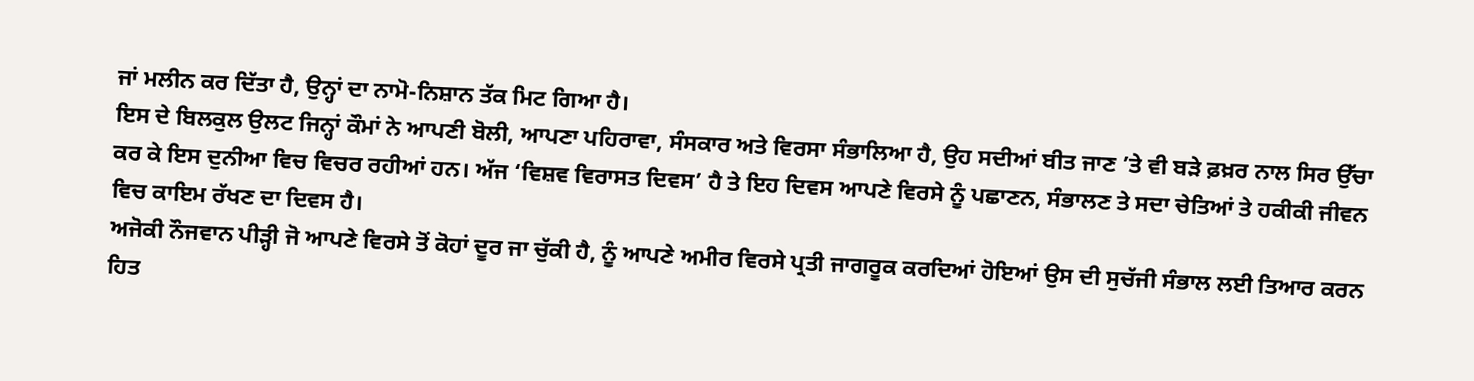ਜਾਂ ਮਲੀਨ ਕਰ ਦਿੱਤਾ ਹੈ, ਉਨ੍ਹਾਂ ਦਾ ਨਾਮੋ-ਨਿਸ਼ਾਨ ਤੱਕ ਮਿਟ ਗਿਆ ਹੈ।
ਇਸ ਦੇ ਬਿਲਕੁਲ ਉਲਟ ਜਿਨ੍ਹਾਂ ਕੌਮਾਂ ਨੇ ਆਪਣੀ ਬੋਲੀ, ਆਪਣਾ ਪਹਿਰਾਵਾ, ਸੰਸਕਾਰ ਅਤੇ ਵਿਰਸਾ ਸੰਭਾਲਿਆ ਹੈ, ਉਹ ਸਦੀਆਂ ਬੀਤ ਜਾਣ ’ਤੇ ਵੀ ਬੜੇ ਫ਼ਖ਼ਰ ਨਾਲ ਸਿਰ ਉੱਚਾ ਕਰ ਕੇ ਇਸ ਦੁਨੀਆ ਵਿਚ ਵਿਚਰ ਰਹੀਆਂ ਹਨ। ਅੱਜ ‘ਵਿਸ਼ਵ ਵਿਰਾਸਤ ਦਿਵਸ’ ਹੈ ਤੇ ਇਹ ਦਿਵਸ ਆਪਣੇ ਵਿਰਸੇ ਨੂੰ ਪਛਾਣਨ, ਸੰਭਾਲਣ ਤੇ ਸਦਾ ਚੇਤਿਆਂ ਤੇ ਹਕੀਕੀ ਜੀਵਨ ਵਿਚ ਕਾਇਮ ਰੱਖਣ ਦਾ ਦਿਵਸ ਹੈ।
ਅਜੋਕੀ ਨੌਜਵਾਨ ਪੀੜ੍ਹੀ ਜੋ ਆਪਣੇ ਵਿਰਸੇ ਤੋਂ ਕੋਹਾਂ ਦੂਰ ਜਾ ਚੁੱਕੀ ਹੈ, ਨੂੰ ਆਪਣੇ ਅਮੀਰ ਵਿਰਸੇ ਪ੍ਰਤੀ ਜਾਗਰੂਕ ਕਰਦਿਆਂ ਹੋਇਆਂ ਉਸ ਦੀ ਸੁਚੱਜੀ ਸੰਭਾਲ ਲਈ ਤਿਆਰ ਕਰਨ ਹਿਤ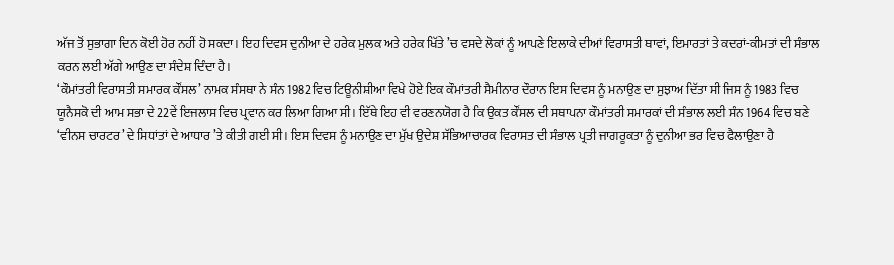ਅੱਜ ਤੋਂ ਸੁਭਾਗਾ ਦਿਨ ਕੋਈ ਹੋਰ ਨਹੀਂ ਹੋ ਸਕਦਾ। ਇਹ ਦਿਵਸ ਦੁਨੀਆ ਦੇ ਹਰੇਕ ਮੁਲਕ ਅਤੇ ਹਰੇਕ ਖਿੱਤੇ ’ਚ ਵਸਦੇ ਲੋਕਾਂ ਨੂੰ ਆਪਣੇ ਇਲਾਕੇ ਦੀਆਂ ਵਿਰਾਸਤੀ ਥਾਵਾਂ, ਇਮਾਰਤਾਂ ਤੇ ਕਦਰਾਂ-ਕੀਮਤਾਂ ਦੀ ਸੰਭਾਲ ਕਰਨ ਲਈ ਅੱਗੇ ਆਉਣ ਦਾ ਸੰਦੇਸ਼ ਦਿੰਦਾ ਹੈ।
‘ਕੌਮਾਂਤਰੀ ਵਿਰਾਸਤੀ ਸਮਾਰਕ ਕੌਂਸਲ’ ਨਾਮਕ ਸੰਸਥਾ ਨੇ ਸੰਨ 1982 ਵਿਚ ਟਿਊਨੀਸ਼ੀਆ ਵਿਖੇ ਹੋਏ ਇਕ ਕੌਮਾਂਤਰੀ ਸੈਮੀਨਾਰ ਦੌਰਾਨ ਇਸ ਦਿਵਸ ਨੂੰ ਮਨਾਉਣ ਦਾ ਸੁਝਾਅ ਦਿੱਤਾ ਸੀ ਜਿਸ ਨੂੰ 1983 ਵਿਚ ਯੂਨੈਸਕੋ ਦੀ ਆਮ ਸਭਾ ਦੇ 22ਵੇਂ ਇਜਲਾਸ ਵਿਚ ਪ੍ਰਵਾਨ ਕਰ ਲਿਆ ਗਿਆ ਸੀ। ਇੱਥੇ ਇਹ ਵੀ ਵਰਣਨਯੋਗ ਹੈ ਕਿ ਉਕਤ ਕੌਂਸਲ ਦੀ ਸਥਾਪਨਾ ਕੌਮਾਂਤਰੀ ਸਮਾਰਕਾਂ ਦੀ ਸੰਭਾਲ ਲਈ ਸੰਨ 1964 ਵਿਚ ਬਣੇ ‘ਵੀਨਸ ਚਾਰਟਰ’ ਦੇ ਸਿਧਾਂਤਾਂ ਦੇ ਆਧਾਰ ’ਤੇ ਕੀਤੀ ਗਈ ਸੀ। ਇਸ ਦਿਵਸ ਨੂੰ ਮਨਾਉਣ ਦਾ ਮੁੱਖ ਉਦੇਸ਼ ਸੱਭਿਆਚਾਰਕ ਵਿਰਾਸਤ ਦੀ ਸੰਭਾਲ ਪ੍ਰਤੀ ਜਾਗਰੂਕਤਾ ਨੂੰ ਦੁਨੀਆ ਭਰ ਵਿਚ ਫੈਲਾਉਣਾ ਹੈ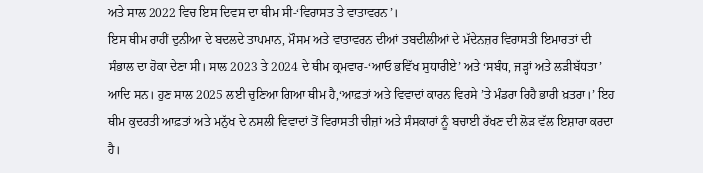ਅਤੇ ਸਾਲ 2022 ਵਿਚ ਇਸ ਦਿਵਸ ਦਾ ਥੀਮ ਸੀ-‘ਵਿਰਾਸਤ ਤੇ ਵਾਤਾਵਰਨ’।
ਇਸ ਥੀਮ ਰਾਹੀਂ ਦੁਨੀਆ ਦੇ ਬਦਲਦੇ ਤਾਪਮਾਨ, ਮੌਸਮ ਅਤੇ ਵਾਤਾਵਰਨ ਦੀਆਂ ਤਬਦੀਲੀਆਂ ਦੇ ਮੱਦੇਨਜ਼ਰ ਵਿਰਾਸਤੀ ਇਮਾਰਤਾਂ ਦੀ ਸੰਭਾਲ ਦਾ ਹੋਕਾ ਦੇਣਾ ਸੀ। ਸਾਲ 2023 ਤੇ 2024 ਦੇ ਥੀਮ ਕ੍ਰਮਵਾਰ-‘ਆਓ ਭਵਿੱਖ ਸੁਧਾਰੀਏ’ ਅਤੇ ‘ਸਬੰਧ, ਜੜ੍ਹਾਂ ਅਤੇ ਲੜੀਬੱਧਤਾ’ ਆਦਿ ਸਨ। ਹੁਣ ਸਾਲ 2025 ਲਈ ਚੁਣਿਆ ਗਿਆ ਥੀਮ ਹੈ,‘ਆਫ਼ਤਾਂ ਅਤੇ ਵਿਵਾਦਾਂ ਕਾਰਨ ਵਿਰਸੇ ’ਤੇ ਮੰਡਰਾ ਰਿਹੈ ਭਾਰੀ ਖ਼ਤਰਾ।’ ਇਹ ਥੀਮ ਕੁਦਰਤੀ ਆਫ਼ਤਾਂ ਅਤੇ ਮਨੁੱਖ ਦੇ ਨਸਲੀ ਵਿਵਾਦਾਂ ਤੋਂ ਵਿਰਾਸਤੀ ਚੀਜ਼ਾਂ ਅਤੇ ਸੰਸਕਾਰਾਂ ਨੂੰ ਬਚਾਈ ਰੱਖਣ ਦੀ ਲੋੜ ਵੱਲ ਇਸ਼ਾਰਾ ਕਰਦਾ ਹੈ।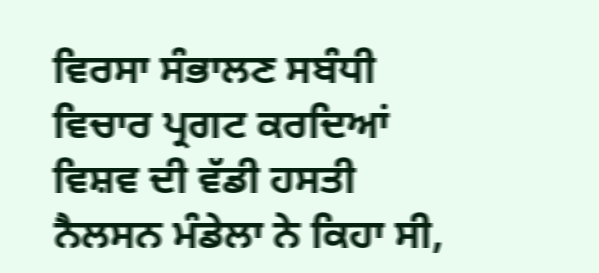ਵਿਰਸਾ ਸੰਭਾਲਣ ਸਬੰਧੀ ਵਿਚਾਰ ਪ੍ਰਗਟ ਕਰਦਿਆਂ ਵਿਸ਼ਵ ਦੀ ਵੱਡੀ ਹਸਤੀ ਨੈਲਸਨ ਮੰਡੇਲਾ ਨੇ ਕਿਹਾ ਸੀ,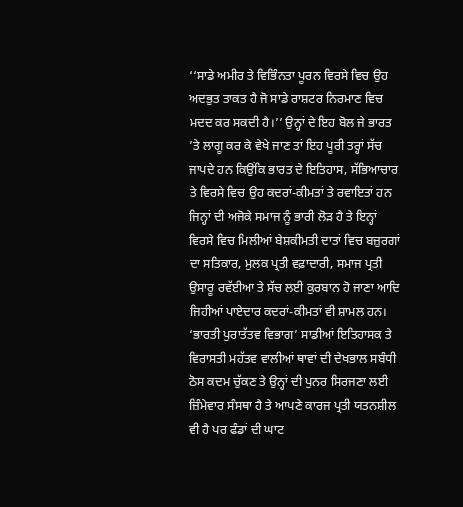‘‘ਸਾਡੇ ਅਮੀਰ ਤੇ ਵਿਭਿੰਨਤਾ ਪੂਰਨ ਵਿਰਸੇ ਵਿਚ ਉਹ ਅਦਭੁਤ ਤਾਕਤ ਹੈ ਜੋ ਸਾਡੇ ਰਾਸ਼ਟਰ ਨਿਰਮਾਣ ਵਿਚ ਮਦਦ ਕਰ ਸਕਦੀ ਹੈ।’’ ਉਨ੍ਹਾਂ ਦੇ ਇਹ ਬੋਲ ਜੇ ਭਾਰਤ ’ਤੇ ਲਾਗੂ ਕਰ ਕੇ ਵੇਖੇ ਜਾਣ ਤਾਂ ਇਹ ਪੂਰੀ ਤਰ੍ਹਾਂ ਸੱਚ ਜਾਪਦੇ ਹਨ ਕਿਉਂਕਿ ਭਾਰਤ ਦੇ ਇਤਿਹਾਸ, ਸੱਭਿਆਚਾਰ ਤੇ ਵਿਰਸੇ ਵਿਚ ਉਹ ਕਦਰਾਂ-ਕੀਮਤਾਂ ਤੇ ਰਵਾਇਤਾਂ ਹਨ ਜਿਨ੍ਹਾਂ ਦੀ ਅਜੋਕੇ ਸਮਾਜ ਨੂੰ ਭਾਰੀ ਲੋੜ ਹੈ ਤੇ ਇਨ੍ਹਾਂ ਵਿਰਸੇ ਵਿਚ ਮਿਲੀਆਂ ਬੇਸ਼ਕੀਮਤੀ ਦਾਤਾਂ ਵਿਚ ਬਜ਼ੁਰਗਾਂ ਦਾ ਸਤਿਕਾਰ, ਮੁਲਕ ਪ੍ਰਤੀ ਵਫ਼ਾਦਾਰੀ, ਸਮਾਜ ਪ੍ਰਤੀ ਉਸਾਰੂ ਰਵੱਈਆ ਤੇ ਸੱਚ ਲਈ ਕੁਰਬਾਨ ਹੋ ਜਾਣਾ ਆਦਿ ਜਿਹੀਆਂ ਪਾਏਦਾਰ ਕਦਰਾਂ-ਕੀਮਤਾਂ ਵੀ ਸ਼ਾਮਲ ਹਨ।
‘ਭਾਰਤੀ ਪੁਰਾਤੱਤਵ ਵਿਭਾਗ’ ਸਾਡੀਆਂ ਇਤਿਹਾਸਕ ਤੇ ਵਿਰਾਸਤੀ ਮਹੱਤਵ ਵਾਲੀਆਂ ਥਾਵਾਂ ਦੀ ਦੇਖਭਾਲ ਸਬੰਧੀ ਠੋਸ ਕਦਮ ਚੁੱਕਣ ਤੇ ਉਨ੍ਹਾਂ ਦੀ ਪੁਨਰ ਸਿਰਜਣਾ ਲਈ ਜ਼ਿੰਮੇਵਾਰ ਸੰਸਥਾ ਹੈ ਤੇ ਆਪਣੇ ਕਾਰਜ ਪ੍ਰਤੀ ਯਤਨਸ਼ੀਲ ਵੀ ਹੈ ਪਰ ਫੰਡਾਂ ਦੀ ਘਾਟ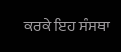ਕਰਕੇ ਇਹ ਸੰਸਥਾ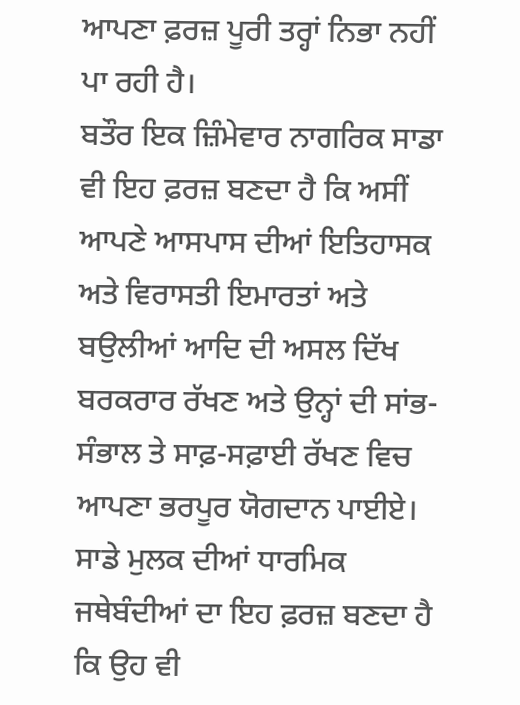ਆਪਣਾ ਫ਼ਰਜ਼ ਪੂਰੀ ਤਰ੍ਹਾਂ ਨਿਭਾ ਨਹੀਂ ਪਾ ਰਹੀ ਹੈ।
ਬਤੌਰ ਇਕ ਜ਼ਿੰਮੇਵਾਰ ਨਾਗਰਿਕ ਸਾਡਾ ਵੀ ਇਹ ਫ਼ਰਜ਼ ਬਣਦਾ ਹੈ ਕਿ ਅਸੀਂ ਆਪਣੇ ਆਸਪਾਸ ਦੀਆਂ ਇਤਿਹਾਸਕ ਅਤੇ ਵਿਰਾਸਤੀ ਇਮਾਰਤਾਂ ਅਤੇ ਬਉਲੀਆਂ ਆਦਿ ਦੀ ਅਸਲ ਦਿੱਖ ਬਰਕਰਾਰ ਰੱਖਣ ਅਤੇ ਉਨ੍ਹਾਂ ਦੀ ਸਾਂਭ-ਸੰਭਾਲ ਤੇ ਸਾਫ਼-ਸਫ਼ਾਈ ਰੱਖਣ ਵਿਚ ਆਪਣਾ ਭਰਪੂਰ ਯੋਗਦਾਨ ਪਾਈਏ। ਸਾਡੇ ਮੁਲਕ ਦੀਆਂ ਧਾਰਮਿਕ ਜਥੇਬੰਦੀਆਂ ਦਾ ਇਹ ਫ਼ਰਜ਼ ਬਣਦਾ ਹੈ ਕਿ ਉਹ ਵੀ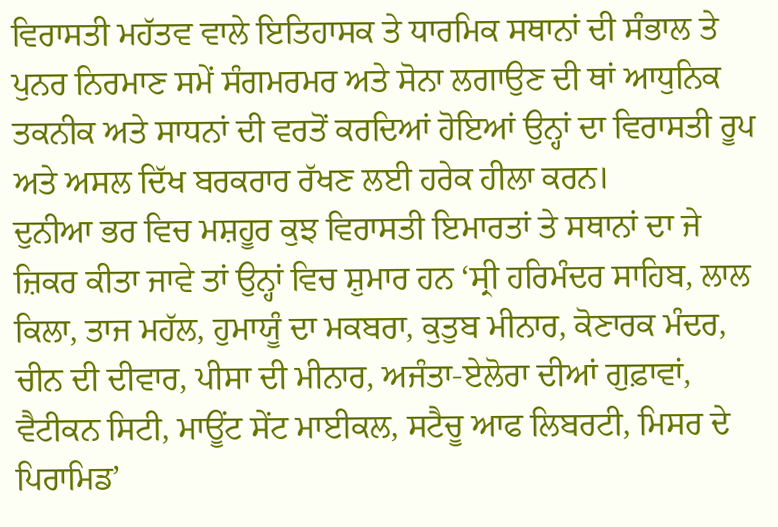ਵਿਰਾਸਤੀ ਮਹੱਤਵ ਵਾਲੇ ਇਤਿਹਾਸਕ ਤੇ ਧਾਰਮਿਕ ਸਥਾਨਾਂ ਦੀ ਸੰਭਾਲ ਤੇ ਪੁਨਰ ਨਿਰਮਾਣ ਸਮੇਂ ਸੰਗਮਰਮਰ ਅਤੇ ਸੋਨਾ ਲਗਾਉਣ ਦੀ ਥਾਂ ਆਧੁਨਿਕ ਤਕਨੀਕ ਅਤੇ ਸਾਧਨਾਂ ਦੀ ਵਰਤੋਂ ਕਰਦਿਆਂ ਹੋਇਆਂ ਉਨ੍ਹਾਂ ਦਾ ਵਿਰਾਸਤੀ ਰੂਪ ਅਤੇ ਅਸਲ ਦਿੱਖ ਬਰਕਰਾਰ ਰੱਖਣ ਲਈ ਹਰੇਕ ਹੀਲਾ ਕਰਨ।
ਦੁਨੀਆ ਭਰ ਵਿਚ ਮਸ਼ਹੂਰ ਕੁਝ ਵਿਰਾਸਤੀ ਇਮਾਰਤਾਂ ਤੇ ਸਥਾਨਾਂ ਦਾ ਜੇ ਜ਼ਿਕਰ ਕੀਤਾ ਜਾਵੇ ਤਾਂ ਉਨ੍ਹਾਂ ਵਿਚ ਸ਼ੁਮਾਰ ਹਨ ‘ਸ੍ਰੀ ਹਰਿਮੰਦਰ ਸਾਹਿਬ, ਲਾਲ ਕਿਲਾ, ਤਾਜ ਮਹੱਲ, ਹੁਮਾਯੂੰ ਦਾ ਮਕਬਰਾ, ਕੁਤੁਬ ਮੀਨਾਰ, ਕੋਣਾਰਕ ਮੰਦਰ, ਚੀਨ ਦੀ ਦੀਵਾਰ, ਪੀਸਾ ਦੀ ਮੀਨਾਰ, ਅਜੰਤਾ-ਏਲੋਰਾ ਦੀਆਂ ਗੁਫ਼ਾਵਾਂ, ਵੈਟੀਕਨ ਸਿਟੀ, ਮਾਊਂਟ ਸੇਂਟ ਮਾਈਕਲ, ਸਟੈਚੂ ਆਫ ਲਿਬਰਟੀ, ਮਿਸਰ ਦੇ ਪਿਰਾਮਿਡ’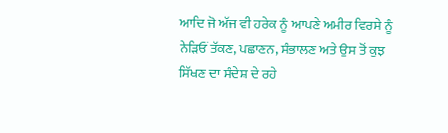ਆਦਿ ਜੋ ਅੱਜ ਵੀ ਹਰੇਕ ਨੂੰ ਆਪਣੇ ਅਮੀਰ ਵਿਰਸੇ ਨੂੰ ਨੇੜਿਓਂ ਤੱਕਣ, ਪਛਾਣਨ, ਸੰਭਾਲਣ ਅਤੇ ਉਸ ਤੋਂ ਕੁਝ ਸਿੱਖਣ ਦਾ ਸੰਦੇਸ਼ ਦੇ ਰਹੇ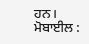ਹਨ।
ਮੋਬਾਈਲ :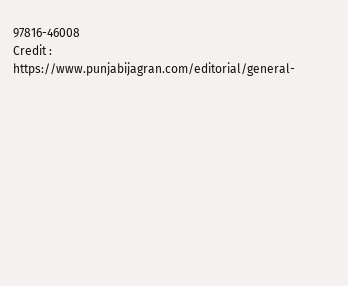97816-46008
Credit : https://www.punjabijagran.com/editorial/general-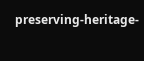preserving-heritage-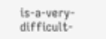is-a-very-difficult-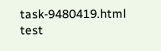task-9480419.html
test